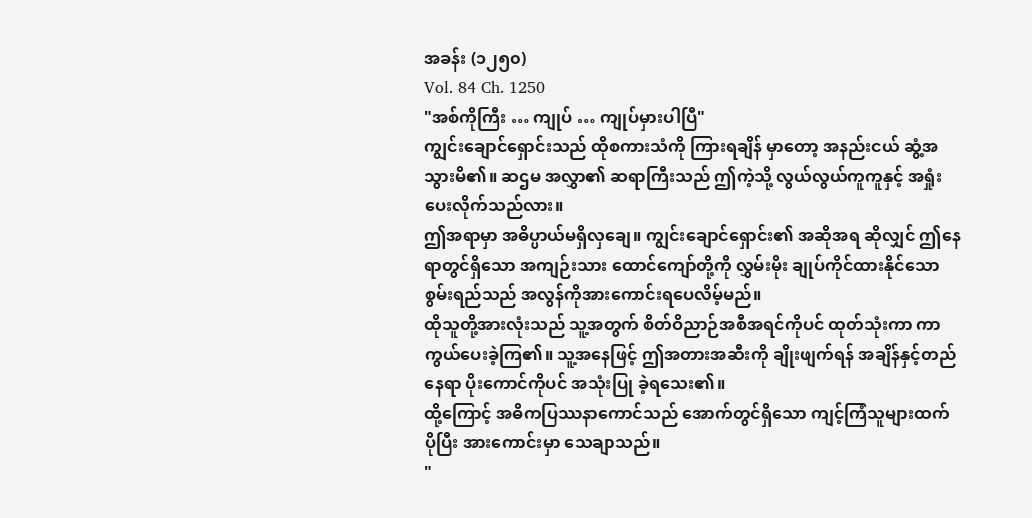အခန်း (၁၂၅၀)
Vol. 84 Ch. 1250
"အစ်ကိုကြီး … ကျုပ် … ကျုပ်မှားပါပြီ"
ကျွင်းချောင်ရှောင်းသည် ထိုစကားသံကို ကြားရချိန် မှာတော့ အနည်းငယ် ဆွံ့အသွားမိ၏။ ဆဌမ အလွှာ၏ ဆရာကြီးသည် ဤကဲ့သို့ လွယ်လွယ်ကူကူနှင့် အရှုံးပေးလိုက်သည်လား။
ဤအရာမှာ အဓိပ္ပာယ်မရှိလှချေ။ ကျွင်းချောင်ရှောင်း၏ အဆိုအရ ဆိုလျှင် ဤနေရာတွင်ရှိသော အကျဉ်းသား ထောင်ကျော်တို့ကို လွှမ်းမိုး ချုပ်ကိုင်ထားနိုင်သော စွမ်းရည်သည် အလွန်ကိုအားကောင်းရပေလိမ့်မည်။
ထိုသူတို့အားလုံးသည် သူ့အတွက် စိတ်ဝိညာဉ်အစီအရင်ကိုပင် ထုတ်သုံးကာ ကာကွယ်ပေးခဲ့ကြ၏။ သူ့အနေဖြင့် ဤအတားအဆီးကို ချိုးဖျက်ရန် အချိန်နှင့်တည်နေရာ ပိုးကောင်ကိုပင် အသုံးပြု ခဲ့ရသေး၏။
ထို့ကြောင့် အဓိကပြဿနာကောင်သည် အောက်တွင်ရှိသော ကျင့်ကြံသူများထက် ပိုပြီး အားကောင်းမှာ သေချာသည်။
"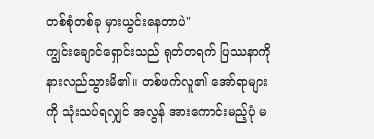တစ်စုံတစ်ခု မှားယွင်းနေတာပဲ"
ကျွင်းချောင်ရှောင်းသည် ရုတ်တရက် ပြဿနာကို နားလည်သွားမိ၏။ တစ်ဖက်လူ၏ အော်ရာများကို သုံးသပ်ရလျှင် အလွန် အားကောင်းမည့်ပုံ မ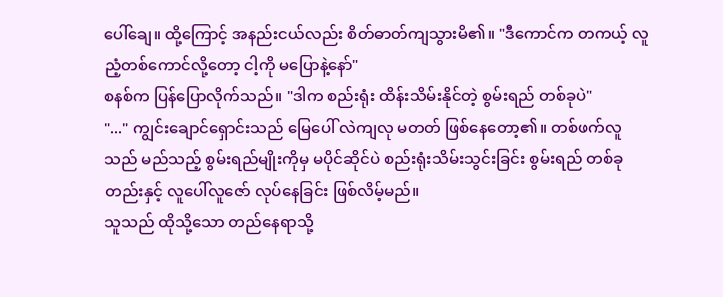ပေါ်ချေ။ ထို့ကြောင့် အနည်းငယ်လည်း စိတ်ဓာတ်ကျသွားမိ၏။ "ဒီကောင်က တကယ့် လူညံ့တစ်ကောင်လို့တော့ ငါ့ကို မပြောနဲ့နော်"
စနစ်က ပြန်ပြောလိုက်သည်။ "ဒါက စည်းရုံး ထိန်းသိမ်းနိုင်တဲ့ စွမ်းရည် တစ်ခုပဲ"
"..." ကျွင်းချောင်ရှောင်းသည် မြေပေါ် လဲကျလု မတတ် ဖြစ်နေတော့၏။ တစ်ဖက်လူသည် မည်သည့် စွမ်းရည်မျိုးကိုမှ မပိုင်ဆိုင်ပဲ စည်းရုံးသိမ်းသွင်းခြင်း စွမ်းရည် တစ်ခုတည်းနှင့် လူပေါ်လူဇော် လုပ်နေခြင်း ဖြစ်လိမ့်မည်။
သူသည် ထိုသို့သော တည်နေရာသို့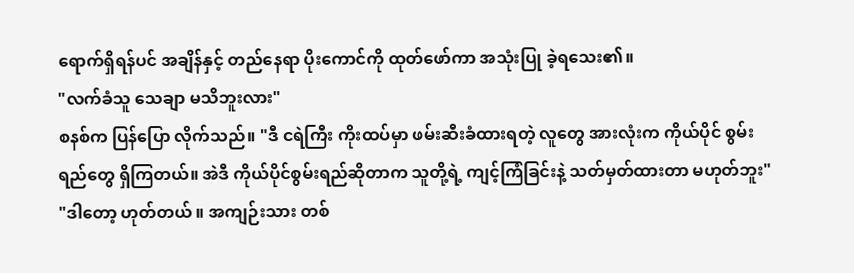ရောက်ရှိရန်ပင် အချိန်နှင့် တည်နေရာ ပိုးကောင်ကို ထုတ်ဖော်ကာ အသုံးပြု ခဲ့ရသေး၏။
"လက်ခံသူ သေချာ မသိဘူးလား"
စနစ်က ပြန်ပြော လိုက်သည်။ "ဒီ ငရဲကြီး ကိုးထပ်မှာ ဖမ်းဆီးခံထားရတဲ့ လူတွေ အားလုံးက ကိုယ်ပိုင် စွမ်းရည်တွေ ရှိကြတယ်။ အဲဒီ ကိုယ်ပိုင်စွမ်းရည်ဆိုတာက သူတို့ရဲ့ ကျင့်ကြံခြင်းနဲ့ သတ်မှတ်ထားတာ မဟုတ်ဘူး"
"ဒါတော့ ဟုတ်တယ် ။ အကျဉ်းသား တစ်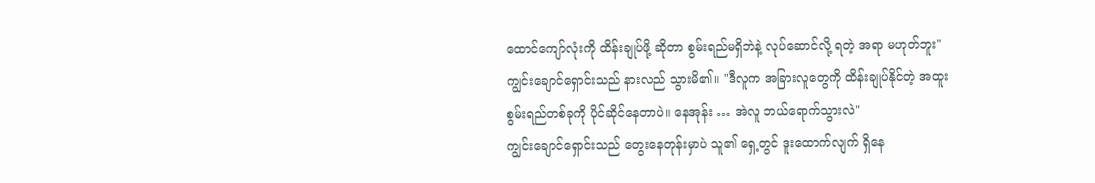ထောင်ကျော်လုံးကို ထိန်းချုပ်ဖို့ ဆိုတာ စွမ်းရည်မရှိဘဲနဲ့ လုပ်ဆောင်လို့ ရတဲ့ အရာ မဟုတ်ဘူး"
ကျွင်းချောင်ရှောင်းသည် နားလည် သွားမိ၏။ "ဒီလူက အခြားလူတွေကို ထိန်းချုပ်နိုင်တဲ့ အထူးစွမ်းရည်တစ်ခုကို ပိုင်ဆိုင်နေတာပဲ။ နေအုန်း … အဲလူ ဘယ်ရောက်သွားလဲ"
ကျွင်းချောင်ရှောင်းသည် တွေးနေတုန်းမှာပဲ သူ၏ ရှေ့တွင် ဒူးထောက်လျက် ရှိနေ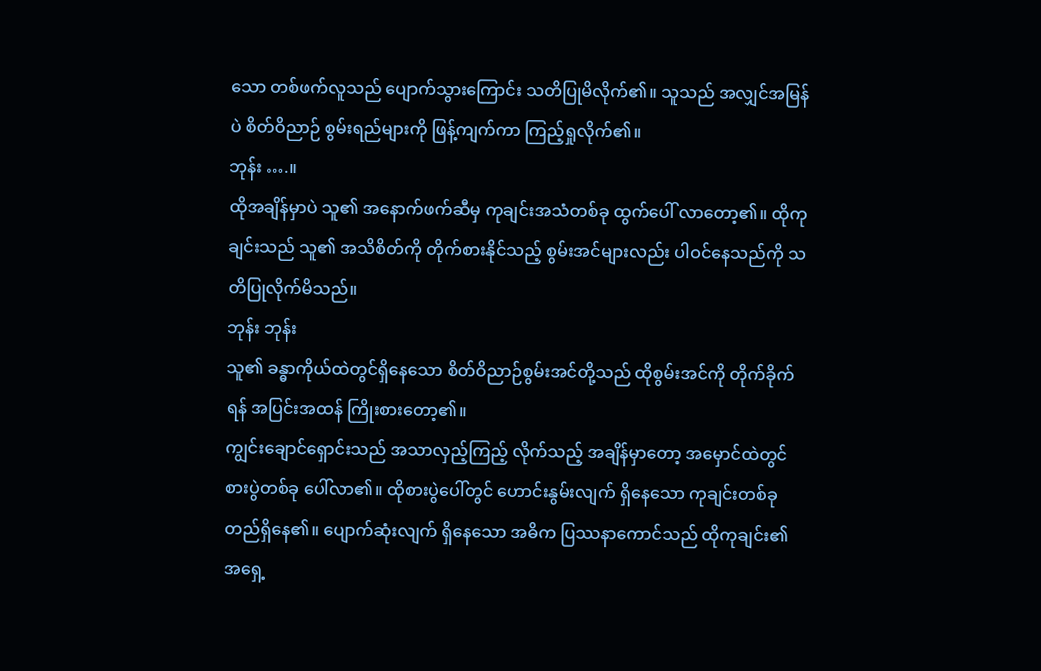သော တစ်ဖက်လူသည် ပျောက်သွားကြောင်း သတိပြုမိလိုက်၏။ သူသည် အလျှင်အမြန်ပဲ စိတ်ဝိညာဉ် စွမ်းရည်များကို ဖြန့်ကျက်ကာ ကြည့်ရှုလိုက်၏။
ဘုန်း ….။
ထိုအချိန်မှာပဲ သူ၏ အနောက်ဖက်ဆီမှ ကုချင်းအသံတစ်ခု ထွက်ပေါ် လာတော့၏။ ထိုကုချင်းသည် သူ၏ အသိစိတ်ကို တိုက်စားနိုင်သည့် စွမ်းအင်များလည်း ပါဝင်နေသည်ကို သတိပြုလိုက်မိသည်။
ဘုန်း ဘုန်း
သူ၏ ခန္ဓာကိုယ်ထဲတွင်ရှိနေသော စိတ်ဝိညာဉ်စွမ်းအင်တို့သည် ထိုစွမ်းအင်ကို တိုက်ခိုက်ရန် အပြင်းအထန် ကြိုးစားတော့၏။
ကျွင်းချောင်ရှောင်းသည် အသာလှည့်ကြည့် လိုက်သည့် အချိန်မှာတော့ အမှောင်ထဲတွင် စားပွဲတစ်ခု ပေါ်လာ၏။ ထိုစားပွဲပေါ်တွင် ဟောင်းနွမ်းလျက် ရှိနေသော ကုချင်းတစ်ခု တည်ရှိနေ၏။ ပျောက်ဆုံးလျက် ရှိနေသော အဓိက ပြဿနာကောင်သည် ထိုကုချင်း၏ အရှေ့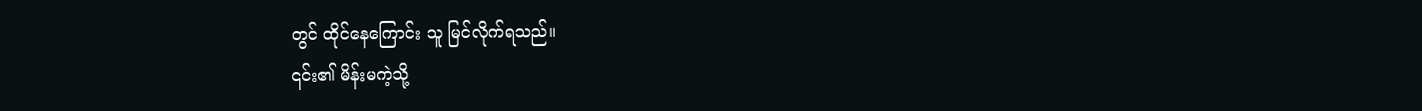တွင် ထိုင်နေကြောင်း သူ မြင်လိုက်ရသည်။
၎င်း၏ မိန်းမကဲ့သို့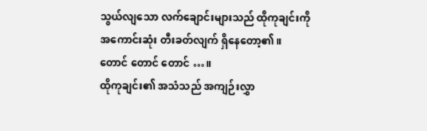သွယ်လျသော လက်ချောင်းများသည် ထိုကုချင်းကို အကောင်းဆုံး တီးခတ်လျက် ရှိနေတော့၏။
တောင် တောင် တောင် …။
ထိုကုချင်း၏ အသံသည် အကျဉ်းလွှာ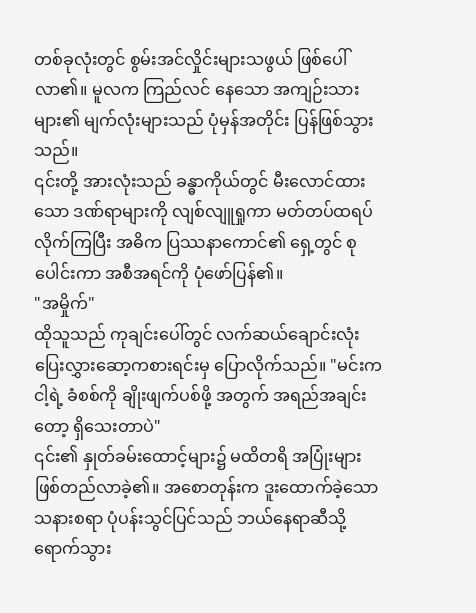တစ်ခုလုံးတွင် စွမ်းအင်လှိုင်းများသဖွယ် ဖြစ်ပေါ်လာ၏။ မူလက ကြည်လင် နေသော အကျဉ်းသားများ၏ မျက်လုံးများသည် ပုံမှန်အတိုင်း ပြန်ဖြစ်သွားသည်။
၎င်းတို့ အားလုံးသည် ခန္ဓာကိုယ်တွင် မီးလောင်ထားသော ဒဏ်ရာများကို လျစ်လျူရှုကာ မတ်တပ်ထရပ် လိုက်ကြပြီး အဓိက ပြဿနာကောင်၏ ရှေ့တွင် စုပေါင်းကာ အစီအရင်ကို ပုံဖော်ပြန်၏။
"အမှိုက်"
ထိုသူသည် ကုချင်းပေါ်တွင် လက်ဆယ်ချောင်းလုံး ပြေးလွှားဆော့ကစားရင်းမှ ပြောလိုက်သည်။ "မင်းက ငါ့ရဲ့ ခံစစ်ကို ချိုးဖျက်ပစ်ဖို့ အတွက် အရည်အချင်းတော့ ရှိသေးတာပဲ"
၎င်း၏ နှုတ်ခမ်းထောင့်များ၌ မထိတရိ အပြုံးများ ဖြစ်တည်လာခဲ့၏။ အစောတုန်းက ဒူးထောက်ခဲ့သော သနားစရာ ပုံပန်းသွင်ပြင်သည် ဘယ်နေရာဆီသို့ ရောက်သွား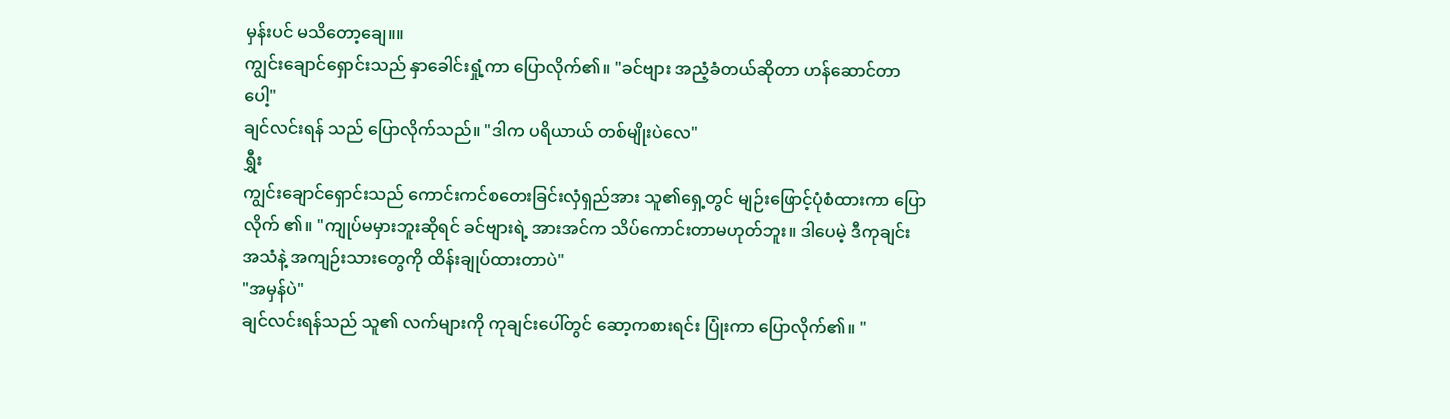မှန်းပင် မသိတော့ချေ။။
ကျွင်းချောင်ရှောင်းသည် နှာခေါင်းရှုံ့ကာ ပြောလိုက်၏။ "ခင်ဗျား အညံ့ခံတယ်ဆိုတာ ဟန်ဆောင်တာပေါ့"
ချင်လင်းရန် သည် ပြောလိုက်သည်။ "ဒါက ပရိယာယ် တစ်မျိုးပဲလေ"
ရွှီး
ကျွင်းချောင်ရှောင်းသည် ကောင်းကင်စတေးခြင်းလှံရှည်အား သူ၏ရှေ့တွင် မျဉ်းဖြောင့်ပုံစံထားကာ ပြောလိုက် ၏။ "ကျုပ်မမှားဘူးဆိုရင် ခင်ဗျားရဲ့ အားအင်က သိပ်ကောင်းတာမဟုတ်ဘူး။ ဒါပေမဲ့ ဒီကုချင်း အသံနဲ့ အကျဉ်းသားတွေကို ထိန်းချုပ်ထားတာပဲ"
"အမှန်ပဲ"
ချင်လင်းရန်သည် သူ၏ လက်များကို ကုချင်းပေါ်တွင် ဆော့ကစားရင်း ပြုံးကာ ပြောလိုက်၏။ "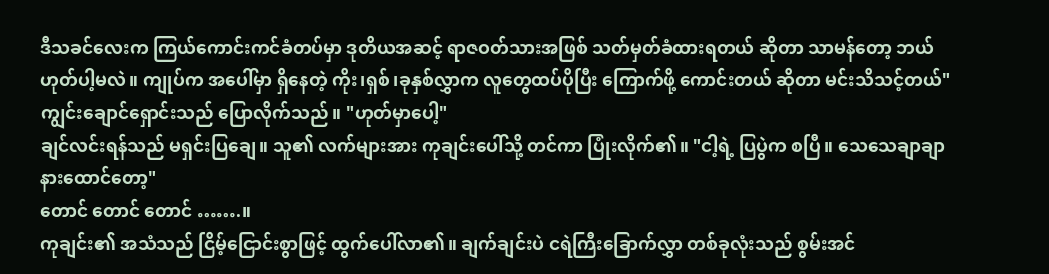ဒီသခင်လေးက ကြယ်ကောင်းကင်ခံတပ်မှာ ဒုတိယအဆင့် ရာဇဝတ်သားအဖြစ် သတ်မှတ်ခံထားရတယ် ဆိုတာ သာမန်တော့ ဘယ်ဟုတ်ပါ့မလဲ။ ကျုပ်က အပေါ်မှာ ရှိနေတဲ့ ကိုး၊ရှစ်၊ခုနှစ်လွှာက လူတွေထပ်ပိုပြီး ကြောက်ဖို့ ကောင်းတယ် ဆိုတာ မင်းသိသင့်တယ်"
ကျွင်းချောင်ရှောင်းသည် ပြောလိုက်သည်။ "ဟုတ်မှာပေါ့"
ချင်လင်းရန်သည် မရှင်းပြချေ။ သူ၏ လက်များအား ကုချင်းပေါ်သို့ တင်ကာ ပြုံးလိုက်၏။ "ငါ့ရဲ့ ပြပွဲက စပြီ။ သေသေချာချာ နားထောင်တော့"
တောင် တောင် တောင် …….။
ကုချင်း၏ အသံသည် ငြိမ့်ငြောင်းစွာဖြင့် ထွက်ပေါ်လာ၏။ ချက်ချင်းပဲ ငရဲကြီးခြောက်လွှာ တစ်ခုလုံးသည် စွမ်းအင်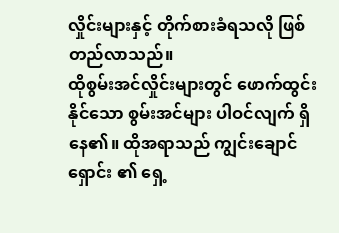လှိုင်းများနှင့် တိုက်စားခံရသလို ဖြစ်တည်လာသည်။
ထိုစွမ်းအင်လှိုင်းများတွင် ဖောက်ထွင်းနိုင်သော စွမ်းအင်များ ပါဝင်လျက် ရှိနေ၏။ ထိုအရာသည် ကျွင်းချောင်ရှောင်း ၏ ရှေ့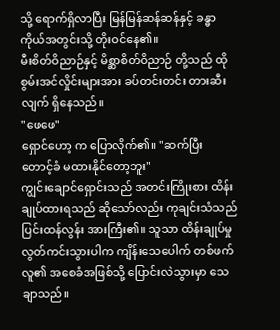သို့ ရောက်ရှိလာပြီး မြန်မြန်ဆန်ဆန်နှင့် ခန္ဓာကိုယ်အတွင်းသို့ တိုးဝင်နေ၏။
မီးစိတ်ဝိညာဉ်နှင့် မိစ္ဆာစိတ်ဝိညာဉ် တို့သည် ထို စွမ်းအင်လှိုင်းများအား ခပ်တင်းတင်း တားဆီးလျက် ရှိနေသည်။
"ဖေဖေ"
ရှောင်ဟော့ က ပြောလိုက်၏။ "ဆက်ပြီး တောင့်ခံ မထားနိုင်တော့ဘူး"
ကျွင်းချောင်ရှောင်းသည် အတင်းကြိုးစား ထိန်းချုပ်ထားရသည် ဆိုသော်လည်း ကုချင်းသံသည် ပြင်းထန်လွန်း အားကြီး၏။ သူသာ ထိန်းချုပ်မှုလွတ်ကင်းသွားပါက ကျိန်းသေပေါက် တစ်ဖက်လူ၏ အစေခံအဖြစ်သို့ ပြောင်းလဲသွားမှာ သေချာသည်။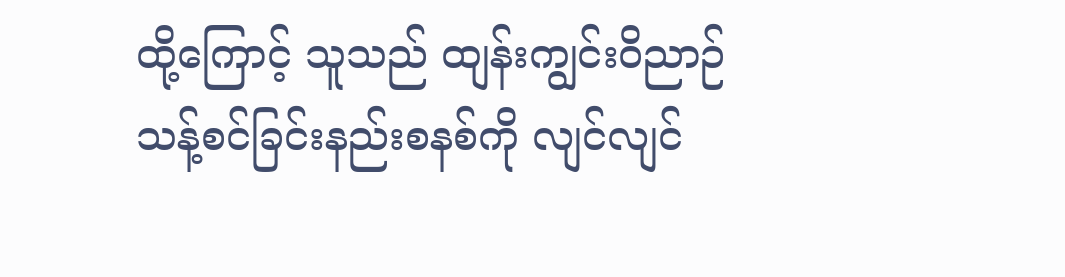ထို့ကြောင့် သူသည် ထျန်းကျွင်းဝိညာဉ်သန့်စင်ခြင်းနည်းစနစ်ကို လျင်လျင်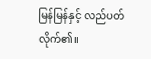မြန်မြန်နှင့် လည်ပတ်လိုက်၏။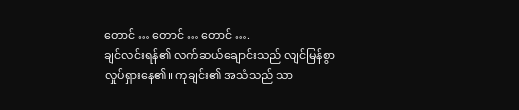တောင် … တောင် … တောင် ….
ချင်လင်းရန်၏ လက်ဆယ်ချောင်းသည် လျင်မြန်စွာ လှုပ်ရှားနေ၏။ ကုချင်း၏ အသံသည် သာ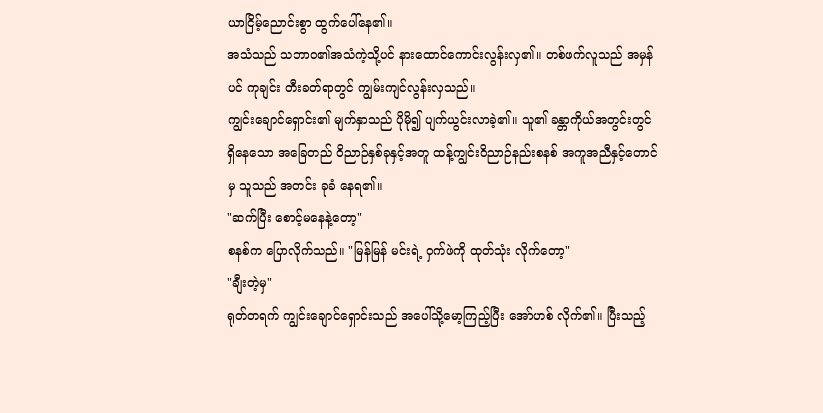ယာငြိမ့်ညောင်းစွာ ထွက်ပေါ်နေ၏။
အသံသည် သဘာဝ၏အသံကဲ့သို့ပင် နားထောင်ကောင်းလွန်းလှ၏။ တစ်ဖက်လူသည် အမှန်ပင် ကုချင်း တီးခတ်ရာတွင် ကျွမ်းကျင်လွန်းလှသည်။
ကျွင်းချောင်ရှောင်း၏ မျက်နှာသည် ပိုမို၍ ပျက်ယွင်းလာခဲ့၏။ သူ၏ ခန္တာကိုယ်အတွင်းတွင် ရှိနေသော အခြေတည် ဝိညာဉ်နှစ်ခုနှင့်အတူ ထန့်ကျွင်းဝိညာဉ်နည်းစနစ် အကူအညီနှင့်တောင်မှ သူသည် အတင်း ခုခံ နေရ၏။
"ဆက်ပြီး စောင့်မနေနဲ့တော့"
စနစ်က ပြောလိုက်သည်။ "မြန်မြန် မင်းရဲ့ ဝှက်ဖဲကို ထုတ်သုံး လိုက်တော့"
"ချီးတဲ့မှ"
ရုတ်တရက် ကျွင်းချောင်ရှောင်းသည် အပေါ်သို့မော့ကြည့်ပြီး အော်ဟစ် လိုက်၏။ ပြီးသည့်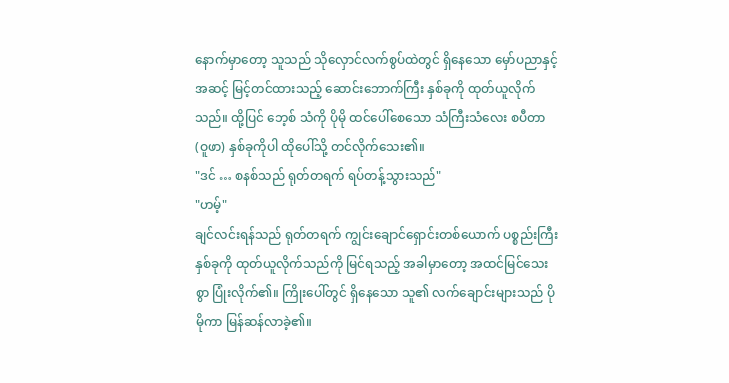နောက်မှာတော့ သူသည် သိုလှောင်လက်စွပ်ထဲတွင် ရှိနေသော မှော်ပညာနှင့် အဆင့် မြင့်တင်ထားသည့် ဆောင်းဘောက်ကြီး နှစ်ခုကို ထုတ်ယူလိုက်သည်။ ထို့ပြင် ဘေ့စ် သံကို ပိုမို ထင်ပေါ်စေသော သံကြီးသံလေး စပီတာ (ဝူဖာ) နှစ်ခုကိုပါ ထိုပေါ်သို့ တင်လိုက်သေး၏။
"ဒင် … စနစ်သည် ရုတ်တရက် ရပ်တန့်သွားသည်"
"ဟမ့်"
ချင်လင်းရန်သည် ရုတ်တရက် ကျွင်းချောင်ရှောင်းတစ်ယောက် ပစ္စည်းကြီးနှစ်ခုကို ထုတ်ယူလိုက်သည်ကို မြင်ရသည့် အခါမှာတော့ အထင်မြင်သေးစွာ ပြုံးလိုက်၏။ ကြိုးပေါ်တွင် ရှိနေသော သူ၏ လက်ချောင်းများသည် ပိုမိုကာ မြန်ဆန်လာခဲ့၏။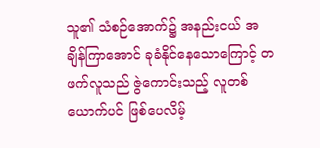သူ၏ သံစဉ်အောက်၌ အနည်းငယ် အချိန်ကြာအောင် ခုခံနိုင်နေသောကြောင့် တဖက်လူသည် ဇွဲကောင်းသည့် လူတစ်ယောက်ပင် ဖြစ်ပေလိမ့်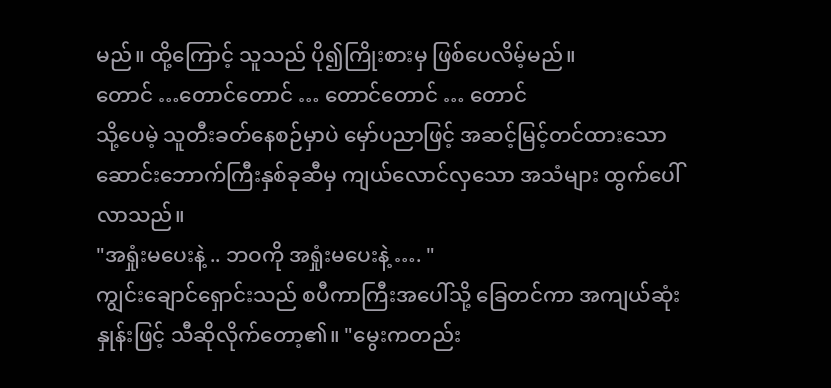မည်။ ထို့ကြောင့် သူသည် ပို၍ကြိုးစားမှ ဖြစ်ပေလိမ့်မည်။
တောင် …တောင်တောင် … တောင်တောင် … တောင်
သို့ပေမဲ့ သူတီးခတ်နေစဉ်မှာပဲ မှော်ပညာဖြင့် အဆင့်မြင့်တင်ထားသော ဆောင်းဘောက်ကြီးနှစ်ခုဆီမှ ကျယ်လောင်လှသော အသံများ ထွက်ပေါ်လာသည်။
"အရှုံးမပေးနဲ့ .. ဘဝကို အရှုံးမပေးနဲ့ …. "
ကျွင်းချောင်ရှောင်းသည် စပီကာကြီးအပေါ်သို့ ခြေတင်ကာ အကျယ်ဆုံးနှုန်းဖြင့် သီဆိုလိုက်တော့၏။ "မွေးကတည်း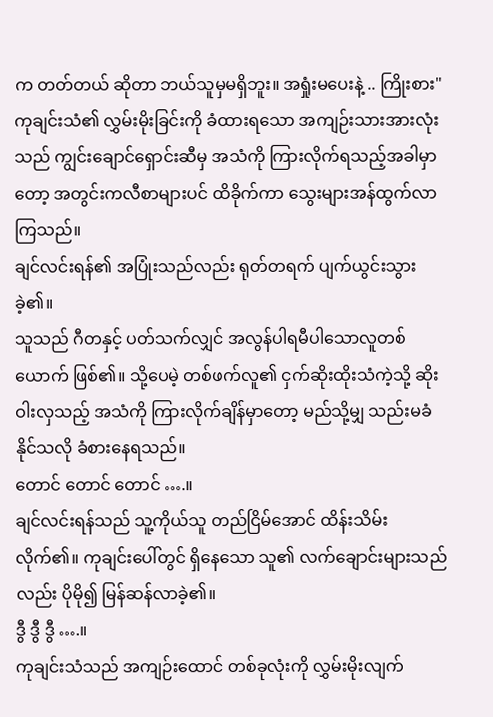က တတ်တယ် ဆိုတာ ဘယ်သူမှမရှိဘူး။ အရှုံးမပေးနဲ့ .. ကြိုးစား"
ကုချင်းသံ၏ လွှမ်းမိုးခြင်းကို ခံထားရသော အကျဉ်းသားအားလုံးသည် ကျွင်းချောင်ရှောင်းဆီမှ အသံကို ကြားလိုက်ရသည့်အခါမှာတော့ အတွင်းကလီစာများပင် ထိခိုက်ကာ သွေးများအန်ထွက်လာကြသည်။
ချင်လင်းရန်၏ အပြုံးသည်လည်း ရုတ်တရက် ပျက်ယွင်းသွားခဲ့၏။
သူသည် ဂီတနှင့် ပတ်သက်လျှင် အလွန်ပါရမီပါသောလူတစ်ယောက် ဖြစ်၏။ သို့ပေမဲ့ တစ်ဖက်လူ၏ ငှက်ဆိုးထိုးသံကဲ့သို့ ဆိုးဝါးလှသည့် အသံကို ကြားလိုက်ချိန်မှာတော့ မည်သို့မျှ သည်းမခံနိုင်သလို ခံစားနေရသည်။
တောင် တောင် တောင် ….။
ချင်လင်းရန်သည် သူ့ကိုယ်သူ တည်ငြိမ်အောင် ထိန်းသိမ်းလိုက်၏။ ကုချင်းပေါ်တွင် ရှိနေသော သူ၏ လက်ချောင်းများသည်လည်း ပိုမို၍ မြန်ဆန်လာခဲ့၏။
ဒွီ ဒွီ ဒွီ ….။
ကုချင်းသံသည် အကျဉ်းထောင် တစ်ခုလုံးကို လွှမ်းမိုးလျက်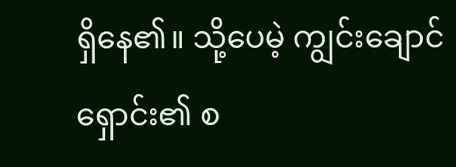ရှိနေ၏။ သို့ပေမဲ့ ကျွင်းချောင်ရှောင်း၏ စ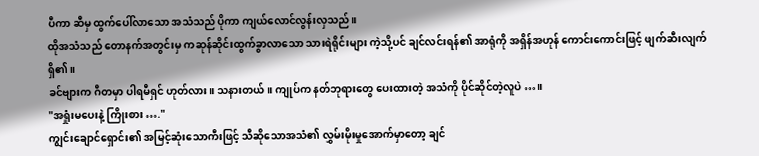ပီကာ ဆီမှ ထွက်ပေါ်လာသော အသံသည် ပိုကာ ကျယ်လောင်လွန်းလှသည်။
ထိုအသံသည် တောနက်အတွင်းမှ ကဆုန်ဆိုင်းထွက်ခွာလာသော သားရဲရိုင်းများ ကဲ့သို့ပင် ချင်လင်းရန်၏ အာရုံကို အရှိန်အဟုန် ကောင်းကောင်းဖြင့် ဖျက်ဆီးလျက်ရှိ၏။
ခင်ဗျားက ဂီတမှာ ပါရမီရှင် ဟုတ်လား။ သနားတယ်။ ကျုပ်က နတ်ဘုရားတွေ ပေးထားတဲ့ အသံကို ပိုင်ဆိုင်တဲ့လူပဲ …။
"အရှုံးမပေးနဲ့ ကြိုးစား …."
ကျွင်းချောင်ရှောင်း၏ အမြင့်ဆုံးသောကီးဖြင့် သီဆိုသောအသံ၏ လွှမ်းမိုးမှုအောက်မှာတော့ ချင်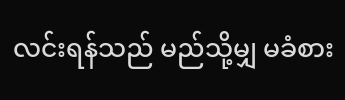လင်းရန်သည် မည်သို့မျှ မခံစား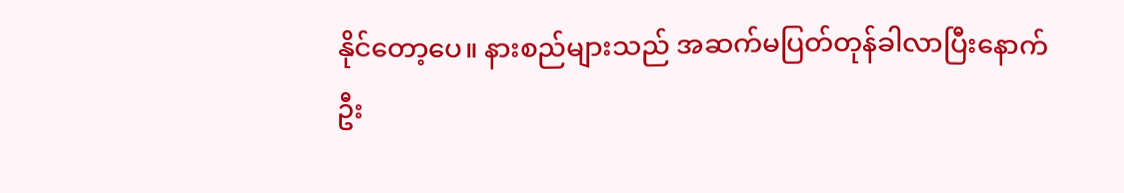နိုင်တော့ပေ။ နားစည်များသည် အဆက်မပြတ်တုန်ခါလာပြီးနောက် ဦး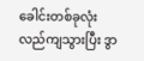ခေါင်းတစ်ခုလုံး လည်ကျသွားပြီး ဒွာ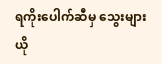ရကိုးပေါက်ဆီမှ သွေးများ ယို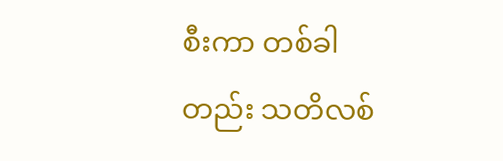စီးကာ တစ်ခါတည်း သတိလစ်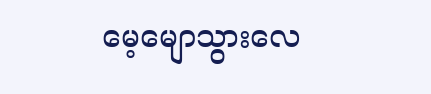မေ့မျောသွားလေ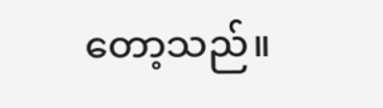တော့သည်။